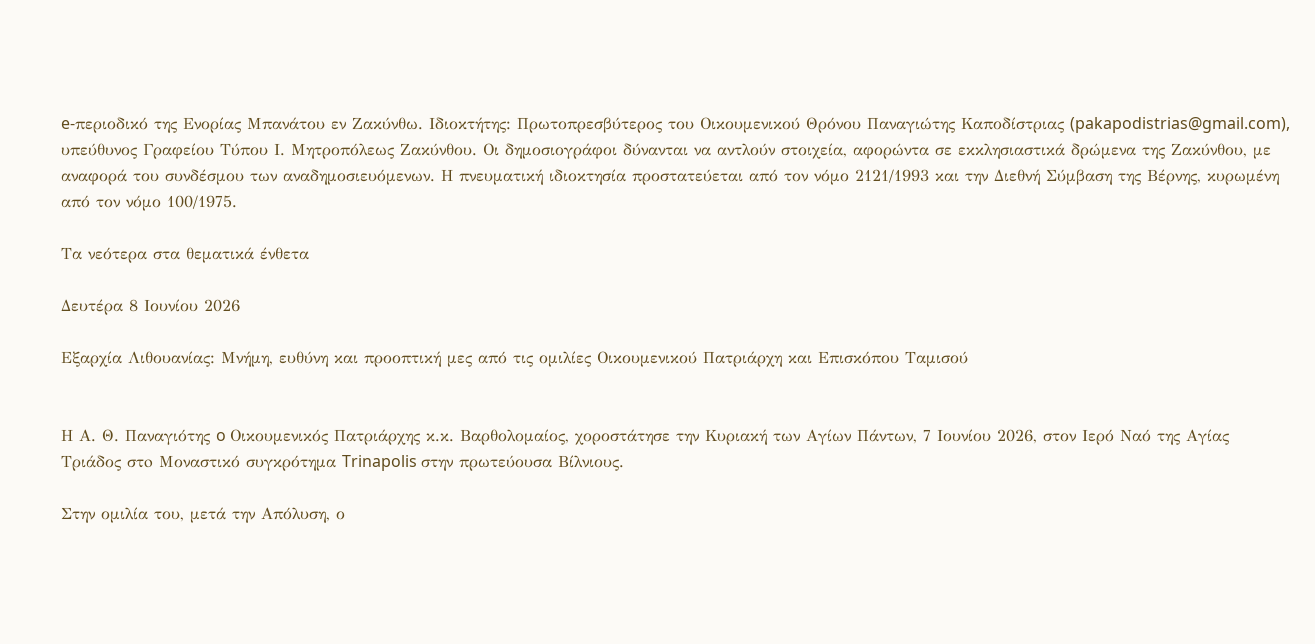e-περιοδικό της Ενορίας Μπανάτου εν Ζακύνθω. Ιδιοκτήτης: Πρωτοπρεσβύτερος του Οικουμενικού Θρόνου Παναγιώτης Καποδίστριας (pakapodistrias@gmail.com), υπεύθυνος Γραφείου Τύπου Ι. Μητροπόλεως Ζακύνθου. Οι δημοσιογράφοι δύνανται να αντλούν στοιχεία, αφορώντα σε εκκλησιαστικά δρώμενα της Ζακύνθου, με αναφορά του συνδέσμου των αναδημοσιευόμενων. Η πνευματική ιδιοκτησία προστατεύεται από τον νόμο 2121/1993 και την Διεθνή Σύμβαση της Βέρνης, κυρωμένη από τον νόμο 100/1975.

Τα νεότερα στα θεματικά ένθετα

Δευτέρα 8 Ιουνίου 2026

Εξαρχία Λιθουανίας: Μνήμη, ευθύνη και προοπτική μες από τις ομιλίες Οικουμενικού Πατριάρχη και Επισκόπου Ταμισού


Η Α. Θ. Παναγιότης o Οικουμενικός Πατριάρχης κ.κ. Βαρθολομαίος, χοροστάτησε την Κυριακή των Αγίων Πάντων, 7 Ιουνίου 2026, στον Ιερό Ναό της Αγίας Τριάδος στo Μοναστικό συγκρότημα Trinapolis στην πρωτεύουσα Βίλνιους.

Στην ομιλία του, μετά την Απόλυση, ο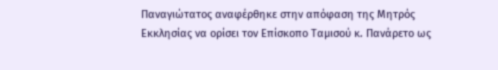Παναγιώτατος αναφέρθηκε στην απόφαση της Μητρός Εκκλησίας να ορίσει τον Επίσκοπο Ταμισού κ. Πανάρετο ως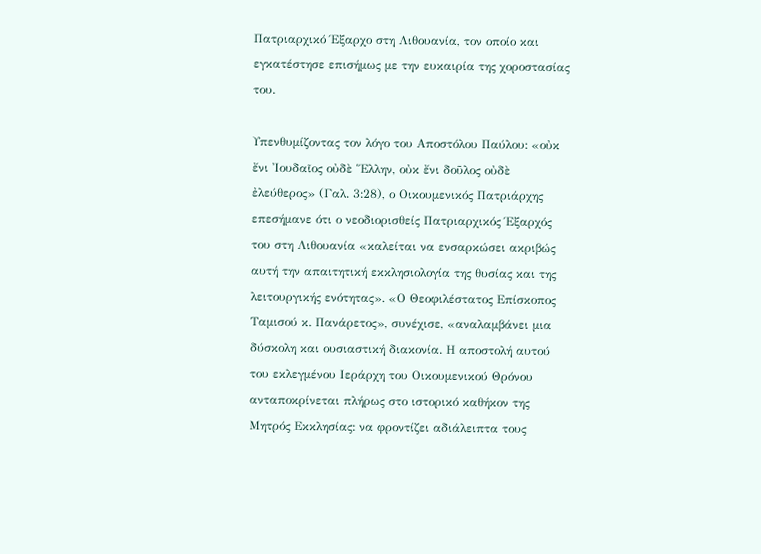Πατριαρχικό Έξαρχο στη Λιθουανία, τον οποίο και εγκατέστησε επισήμως με την ευκαιρία της χοροστασίας του.

Υπενθυμίζοντας τον λόγο του Αποστόλου Παύλου: «οὐκ ἔνι Ἰουδαῖος οὐδὲ Ἕλλην, οὐκ ἔνι δοῦλος οὐδὲ ἐλεύθερος» (Γαλ. 3:28), ο Οικουμενικός Πατριάρχης επεσήμανε ότι ο νεοδιορισθείς Πατριαρχικός Έξαρχός του στη Λιθουανία «καλείται να ενσαρκώσει ακριβώς αυτή την απαιτητική εκκλησιολογία της θυσίας και της λειτουργικής ενότητας». «Ο Θεοφιλέστατος Επίσκοπος Ταμισού κ. Πανάρετος», συνέχισε, «αναλαμβάνει μια δύσκολη και ουσιαστική διακονία. Η αποστολή αυτού του εκλεγμένου Ιεράρχη του Οικουμενικού Θρόνου ανταποκρίνεται πλήρως στο ιστορικό καθήκον της Μητρός Εκκλησίας: να φροντίζει αδιάλειπτα τους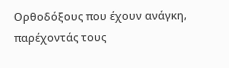Ορθοδόξους που έχουν ανάγκη, παρέχοντάς τους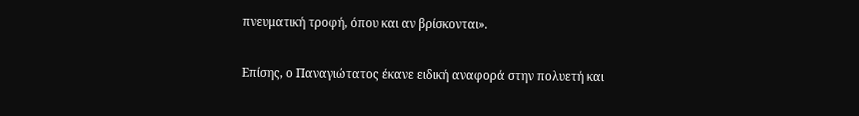πνευματική τροφή, όπου και αν βρίσκονται».

Επίσης, ο Παναγιώτατος έκανε ειδική αναφορά στην πολυετή και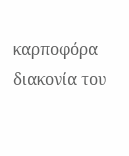καρποφόρα διακονία του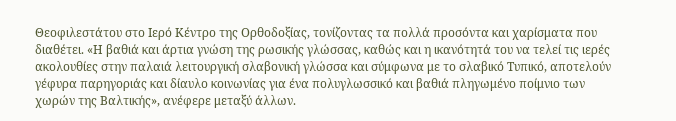Θεοφιλεστάτου στο Ιερό Κέντρο της Ορθοδοξίας, τονίζοντας τα πολλά προσόντα και χαρίσματα που διαθέτει. «Η βαθιά και άρτια γνώση της ρωσικής γλώσσας, καθώς και η ικανότητά του να τελεί τις ιερές ακολουθίες στην παλαιά λειτουργική σλαβονική γλώσσα και σύμφωνα με το σλαβικό Τυπικό, αποτελούν γέφυρα παρηγοριάς και δίαυλο κοινωνίας για ένα πολυγλωσσικό και βαθιά πληγωμένο ποίμνιο των χωρών της Βαλτικής», ανέφερε μεταξύ άλλων.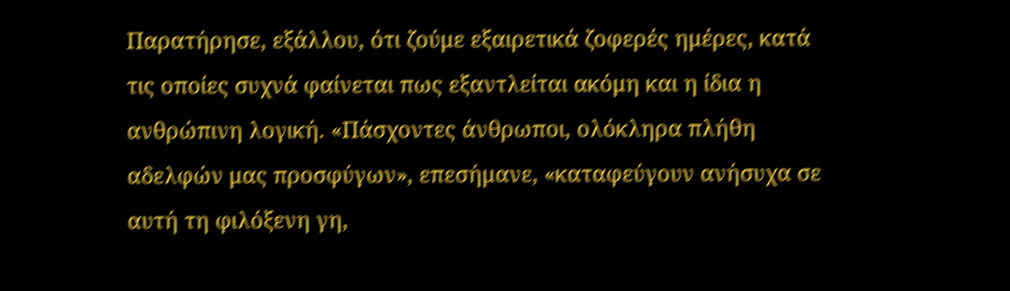Παρατήρησε, εξάλλου, ότι ζούμε εξαιρετικά ζοφερές ημέρες, κατά τις οποίες συχνά φαίνεται πως εξαντλείται ακόμη και η ίδια η ανθρώπινη λογική. «Πάσχοντες άνθρωποι, ολόκληρα πλήθη αδελφών μας προσφύγων», επεσήμανε, «καταφεύγουν ανήσυχα σε αυτή τη φιλόξενη γη,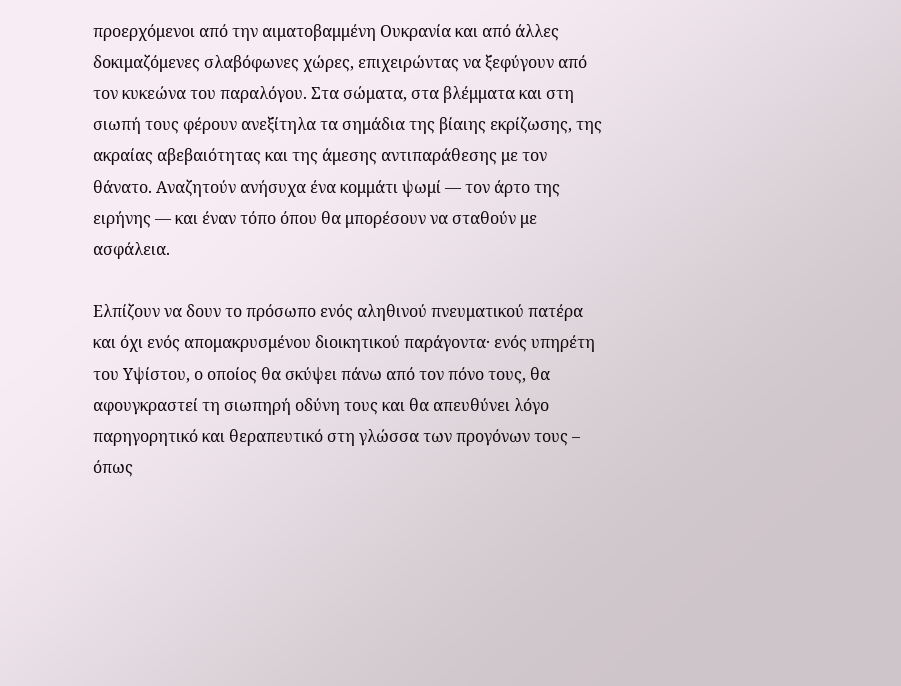προερχόμενοι από την αιματοβαμμένη Ουκρανία και από άλλες δοκιμαζόμενες σλαβόφωνες χώρες, επιχειρώντας να ξεφύγουν από τον κυκεώνα του παραλόγου. Στα σώματα, στα βλέμματα και στη σιωπή τους φέρουν ανεξίτηλα τα σημάδια της βίαιης εκρίζωσης, της ακραίας αβεβαιότητας και της άμεσης αντιπαράθεσης με τον θάνατο. Αναζητούν ανήσυχα ένα κομμάτι ψωμί — τον άρτο της ειρήνης — και έναν τόπο όπου θα μπορέσουν να σταθούν με ασφάλεια.

Ελπίζουν να δουν το πρόσωπο ενός αληθινού πνευματικού πατέρα και όχι ενός απομακρυσμένου διοικητικού παράγοντα· ενός υπηρέτη του Υψίστου, ο οποίος θα σκύψει πάνω από τον πόνο τους, θα αφουγκραστεί τη σιωπηρή οδύνη τους και θα απευθύνει λόγο παρηγορητικό και θεραπευτικό στη γλώσσα των προγόνων τους – όπως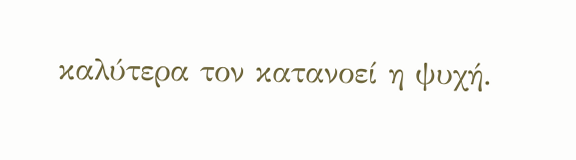καλύτερα τον κατανοεί η ψυχή.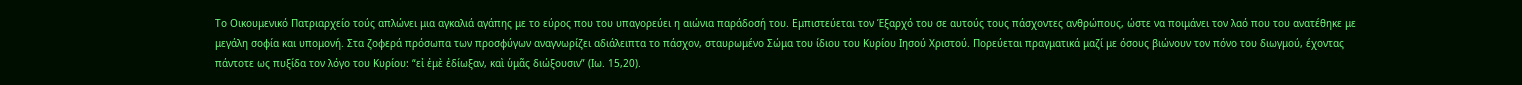Το Οικουμενικό Πατριαρχείο τούς απλώνει μια αγκαλιά αγάπης με το εύρος που του υπαγορεύει η αιώνια παράδοσή του. Εμπιστεύεται τον Έξαρχό του σε αυτούς τους πάσχοντες ανθρώπους, ώστε να ποιμάνει τον λαό που του ανατέθηκε με μεγάλη σοφία και υπομονή. Στα ζοφερά πρόσωπα των προσφύγων αναγνωρίζει αδιάλειπτα το πάσχον, σταυρωμένο Σώμα του ίδιου του Κυρίου Ιησού Χριστού. Πορεύεται πραγματικά μαζί με όσους βιώνουν τον πόνο του διωγμού, έχοντας πάντοτε ως πυξίδα τον λόγο του Κυρίου: “εἰ ἐμὲ ἐδίωξαν, καὶ ὑμᾶς διώξουσιν” (Ιω. 15,20).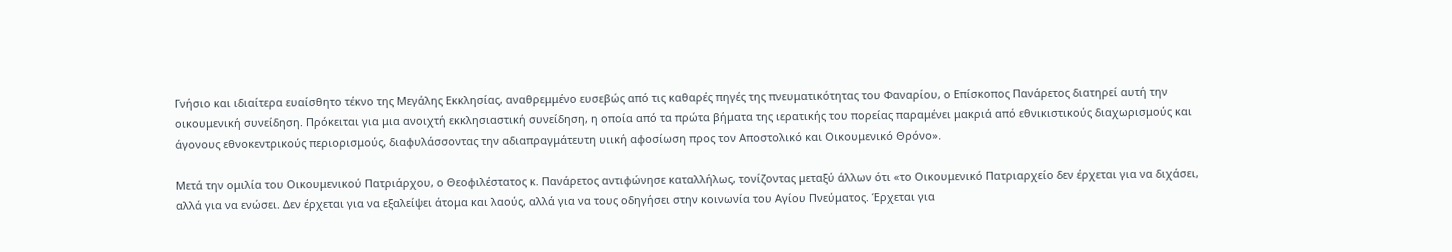Γνήσιο και ιδιαίτερα ευαίσθητο τέκνο της Μεγάλης Εκκλησίας, αναθρεμμένο ευσεβώς από τις καθαρές πηγές της πνευματικότητας του Φαναρίου, ο Επίσκοπος Πανάρετος διατηρεί αυτή την οικουμενική συνείδηση. Πρόκειται για μια ανοιχτή εκκλησιαστική συνείδηση, η οποία από τα πρώτα βήματα της ιερατικής του πορείας παραμένει μακριά από εθνικιστικούς διαχωρισμούς και άγονους εθνοκεντρικούς περιορισμούς, διαφυλάσσοντας την αδιαπραγμάτευτη υιική αφοσίωση προς τον Αποστολικό και Οικουμενικό Θρόνο».

Μετά την ομιλία του Οικουμενικού Πατριάρχου, ο Θεοφιλέστατος κ. Πανάρετος αντιφώνησε καταλλήλως, τονίζοντας μεταξύ άλλων ότι «το Οικουμενικό Πατριαρχείο δεν έρχεται για να διχάσει, αλλά για να ενώσει. Δεν έρχεται για να εξαλείψει άτομα και λαούς, αλλά για να τους οδηγήσει στην κοινωνία του Αγίου Πνεύματος. Έρχεται για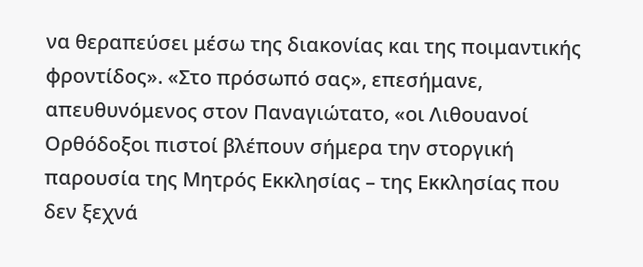να θεραπεύσει μέσω της διακονίας και της ποιμαντικής φροντίδος». «Στο πρόσωπό σας», επεσήμανε, απευθυνόμενος στον Παναγιώτατο, «οι Λιθουανοί Ορθόδοξοι πιστοί βλέπουν σήμερα την στοργική παρουσία της Μητρός Εκκλησίας – της Εκκλησίας που δεν ξεχνά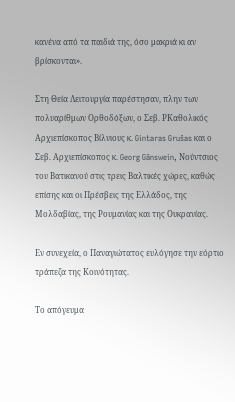κανένα από τα παιδιά της, όσο μακριά κι αν βρίσκονται».

Στη Θεία Λειτουργία παρέστησαν, πλην των πολυαρίθμων Ορθοδόξων, ο Σεβ. ΡΚαθολικός Αρχιεπίσκοπος Βίλνιους κ. Gintaras Grušas και ο Σεβ. Αρχιεπίσκοπος κ. Georg Gänswein, Νούντσιος του Βατικανού στις τρεις Βαλτικές χώρες, καθώς επίσης και οι Πρέσβεις της Ελλάδος, της Μολδαβίας, της Ρουμανίας και της Ουκρανίας.

Εν συνεχεία, ο Παναγιώτατος ευλόγησε την εόρτιο τράπεζα της Κοινότητας.

Το απόγευμα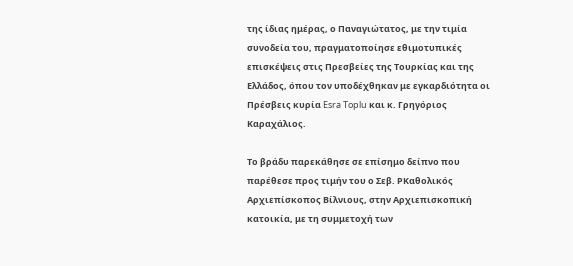της ίδιας ημέρας, ο Παναγιώτατος, με την τιμία συνοδεία του, πραγματοποίησε εθιμοτυπικές επισκέψεις στις Πρεσβείες της Τουρκίας και της Ελλάδος, όπου τον υποδέχθηκαν με εγκαρδιότητα οι Πρέσβεις κυρία Esra Toplu και κ. Γρηγόριος Καραχάλιος.

Το βράδυ παρεκάθησε σε επίσημο δείπνο που παρέθεσε προς τιμήν του ο Σεβ. ΡΚαθολικός Αρχιεπίσκοπος Βίλνιους, στην Αρχιεπισκοπική κατοικία, με τη συμμετοχή των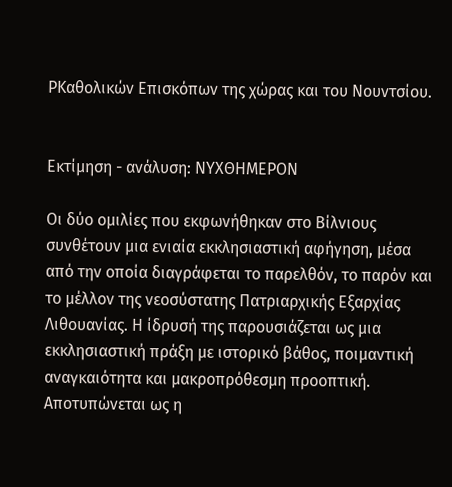ΡΚαθολικών Επισκόπων της χώρας και του Νουντσίου.


Εκτίμηση - ανάλυση: ΝΥΧΘΗΜΕΡΟΝ

Οι δύο ομιλίες που εκφωνήθηκαν στο Βίλνιους συνθέτουν μια ενιαία εκκλησιαστική αφήγηση, μέσα από την οποία διαγράφεται το παρελθόν, το παρόν και το μέλλον της νεοσύστατης Πατριαρχικής Εξαρχίας Λιθουανίας. Η ίδρυσή της παρουσιάζεται ως μια εκκλησιαστική πράξη με ιστορικό βάθος, ποιμαντική αναγκαιότητα και μακροπρόθεσμη προοπτική. Αποτυπώνεται ως η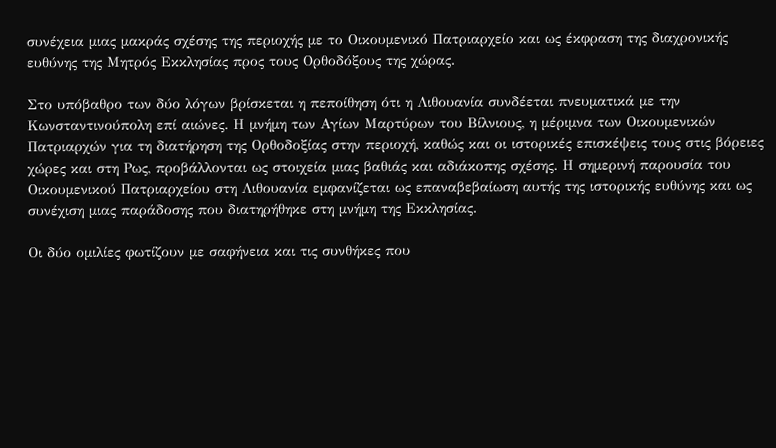συνέχεια μιας μακράς σχέσης της περιοχής με το Οικουμενικό Πατριαρχείο και ως έκφραση της διαχρονικής ευθύνης της Μητρός Εκκλησίας προς τους Ορθοδόξους της χώρας.

Στο υπόβαθρο των δύο λόγων βρίσκεται η πεποίθηση ότι η Λιθουανία συνδέεται πνευματικά με την Κωνσταντινούπολη επί αιώνες. Η μνήμη των Αγίων Μαρτύρων του Βίλνιους, η μέριμνα των Οικουμενικών Πατριαρχών για τη διατήρηση της Ορθοδοξίας στην περιοχή, καθώς και οι ιστορικές επισκέψεις τους στις βόρειες χώρες και στη Ρως, προβάλλονται ως στοιχεία μιας βαθιάς και αδιάκοπης σχέσης. Η σημερινή παρουσία του Οικουμενικού Πατριαρχείου στη Λιθουανία εμφανίζεται ως επαναβεβαίωση αυτής της ιστορικής ευθύνης και ως συνέχιση μιας παράδοσης που διατηρήθηκε στη μνήμη της Εκκλησίας.

Οι δύο ομιλίες φωτίζουν με σαφήνεια και τις συνθήκες που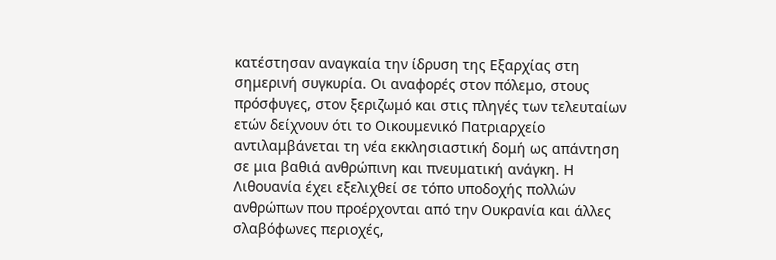κατέστησαν αναγκαία την ίδρυση της Εξαρχίας στη σημερινή συγκυρία. Οι αναφορές στον πόλεμο, στους πρόσφυγες, στον ξεριζωμό και στις πληγές των τελευταίων ετών δείχνουν ότι το Οικουμενικό Πατριαρχείο αντιλαμβάνεται τη νέα εκκλησιαστική δομή ως απάντηση σε μια βαθιά ανθρώπινη και πνευματική ανάγκη. Η Λιθουανία έχει εξελιχθεί σε τόπο υποδοχής πολλών ανθρώπων που προέρχονται από την Ουκρανία και άλλες σλαβόφωνες περιοχές,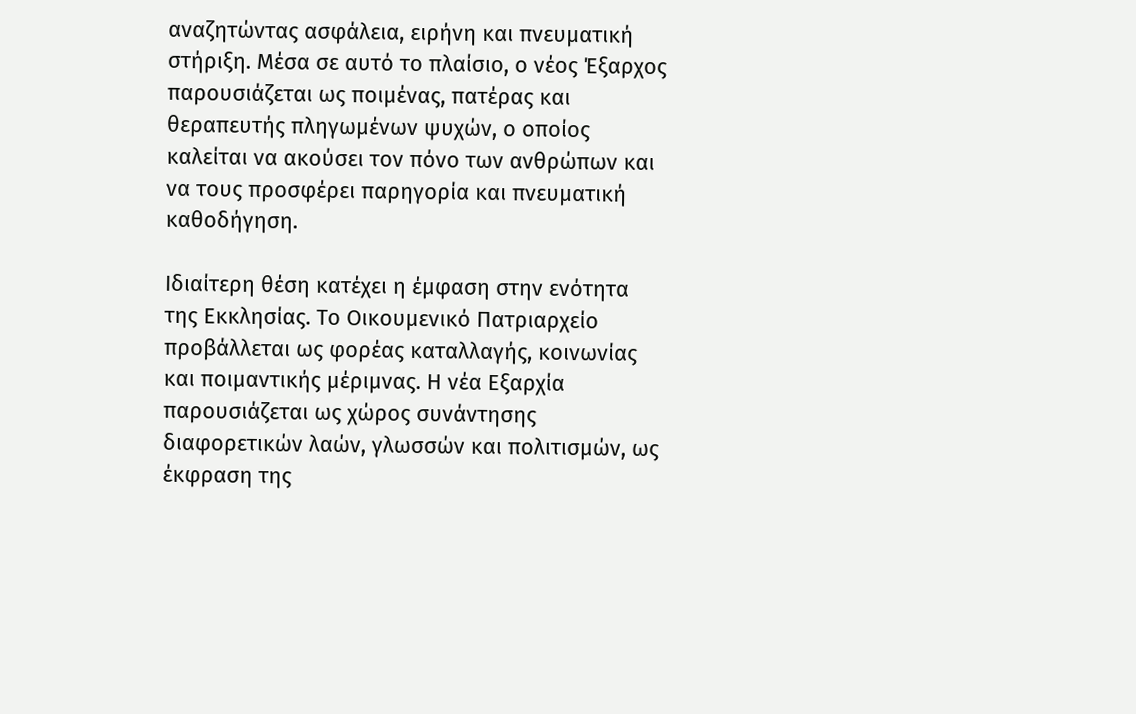αναζητώντας ασφάλεια, ειρήνη και πνευματική στήριξη. Μέσα σε αυτό το πλαίσιο, ο νέος Έξαρχος παρουσιάζεται ως ποιμένας, πατέρας και θεραπευτής πληγωμένων ψυχών, ο οποίος καλείται να ακούσει τον πόνο των ανθρώπων και να τους προσφέρει παρηγορία και πνευματική καθοδήγηση.

Ιδιαίτερη θέση κατέχει η έμφαση στην ενότητα της Εκκλησίας. Το Οικουμενικό Πατριαρχείο προβάλλεται ως φορέας καταλλαγής, κοινωνίας και ποιμαντικής μέριμνας. Η νέα Εξαρχία παρουσιάζεται ως χώρος συνάντησης διαφορετικών λαών, γλωσσών και πολιτισμών, ως έκφραση της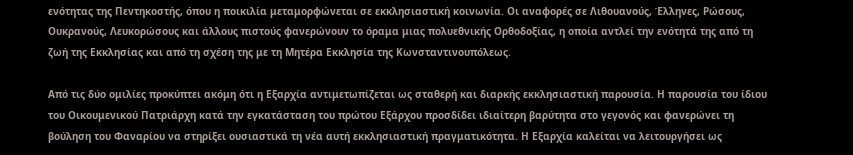ενότητας της Πεντηκοστής, όπου η ποικιλία μεταμορφώνεται σε εκκλησιαστική κοινωνία. Οι αναφορές σε Λιθουανούς, Έλληνες, Ρώσους, Ουκρανούς, Λευκορώσους και άλλους πιστούς φανερώνουν το όραμα μιας πολυεθνικής Ορθοδοξίας, η οποία αντλεί την ενότητά της από τη ζωή της Εκκλησίας και από τη σχέση της με τη Μητέρα Εκκλησία της Κωνσταντινουπόλεως.

Από τις δύο ομιλίες προκύπτει ακόμη ότι η Εξαρχία αντιμετωπίζεται ως σταθερή και διαρκής εκκλησιαστική παρουσία. Η παρουσία του ίδιου του Οικουμενικού Πατριάρχη κατά την εγκατάσταση του πρώτου Εξάρχου προσδίδει ιδιαίτερη βαρύτητα στο γεγονός και φανερώνει τη βούληση του Φαναρίου να στηρίξει ουσιαστικά τη νέα αυτή εκκλησιαστική πραγματικότητα. Η Εξαρχία καλείται να λειτουργήσει ως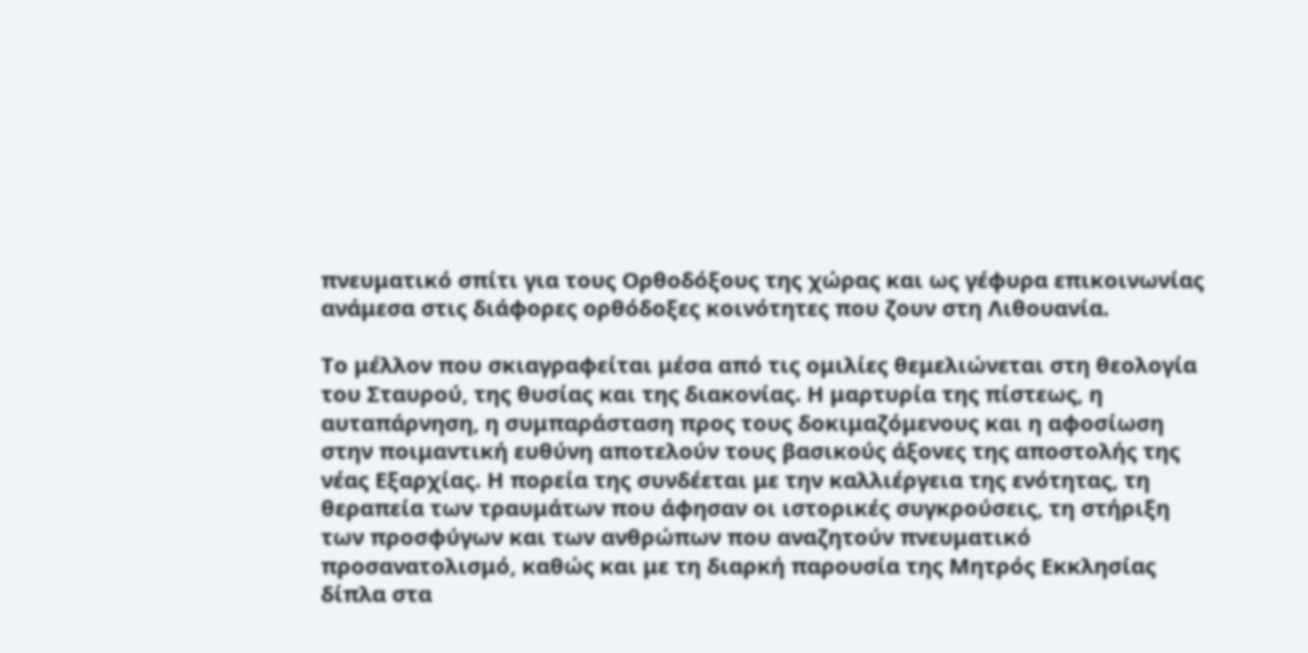πνευματικό σπίτι για τους Ορθοδόξους της χώρας και ως γέφυρα επικοινωνίας ανάμεσα στις διάφορες ορθόδοξες κοινότητες που ζουν στη Λιθουανία.

Το μέλλον που σκιαγραφείται μέσα από τις ομιλίες θεμελιώνεται στη θεολογία του Σταυρού, της θυσίας και της διακονίας. Η μαρτυρία της πίστεως, η αυταπάρνηση, η συμπαράσταση προς τους δοκιμαζόμενους και η αφοσίωση στην ποιμαντική ευθύνη αποτελούν τους βασικούς άξονες της αποστολής της νέας Εξαρχίας. Η πορεία της συνδέεται με την καλλιέργεια της ενότητας, τη θεραπεία των τραυμάτων που άφησαν οι ιστορικές συγκρούσεις, τη στήριξη των προσφύγων και των ανθρώπων που αναζητούν πνευματικό προσανατολισμό, καθώς και με τη διαρκή παρουσία της Μητρός Εκκλησίας δίπλα στα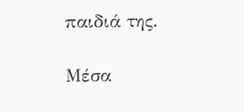παιδιά της.

Μέσα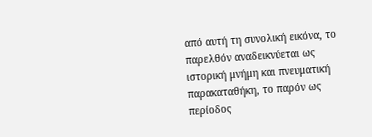από αυτή τη συνολική εικόνα, το παρελθόν αναδεικνύεται ως ιστορική μνήμη και πνευματική παρακαταθήκη, το παρόν ως περίοδος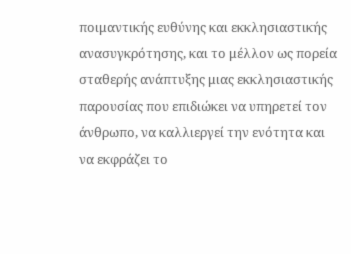ποιμαντικής ευθύνης και εκκλησιαστικής ανασυγκρότησης, και το μέλλον ως πορεία σταθερής ανάπτυξης μιας εκκλησιαστικής παρουσίας που επιδιώκει να υπηρετεί τον άνθρωπο, να καλλιεργεί την ενότητα και να εκφράζει το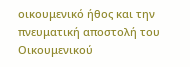οικουμενικό ήθος και την πνευματική αποστολή του Οικουμενικού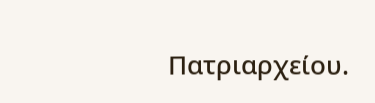Πατριαρχείου.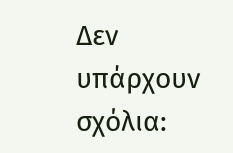Δεν υπάρχουν σχόλια: